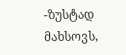-ზუსტად მახსოვს,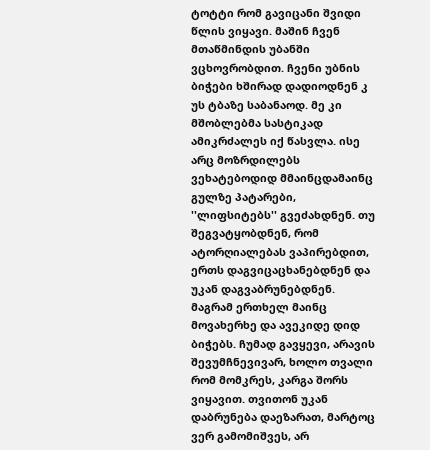ტოტტი რომ გავიცანი შვიდი წლის ვიყავი. მაშინ ჩვენ მთაწმინდის უბანში ვცხოვრობდით. ჩვენი უბნის ბიჭები ხშირად დადიოდნენ კ უს ტბაზე საბანაოდ. მე კი მშობლებმა სასტიკად ამიკრძალეს იქ წასვლა. ისე არც მოზრდილებს ვეხატებოდიდ მმაინცდამაინც გულზე პატარები, ''ლიფსიტებს'' გვეძახდნენ. თუ შეგვატყობდნენ, რომ ატორღიალებას ვაპირებდით, ერთს დაგვიცაცხანებდნენ და უკან დაგვაბრუნებდნენ. მაგრამ ერთხელ მაინც მოვახერხე და ავეკიდე დიდ ბიჭებს. ჩუმად გავყევი, არავის შევუმჩნევივარ, ხოლო თვალი რომ მომკრეს, კარგა შორს ვიყავით. თვითონ უკან დაბრუნება დაეზარათ, მარტოც ვერ გამომიშვეს, არ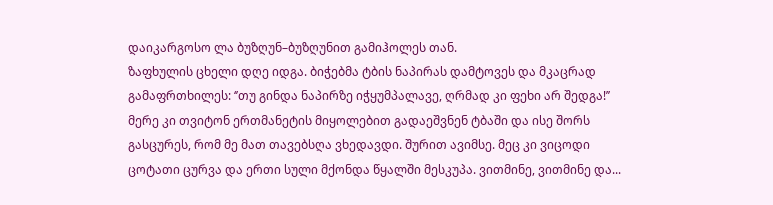დაიკარგოსო ლა ბუზღუნ–ბუზღუნით გამიჰოლეს თან.
ზაფხულის ცხელი დღე იდგა. ბიჭებმა ტბის ნაპირას დამტოვეს და მკაცრად გამაფრთხილეს: ‘’თუ გინდა ნაპირზე იჭყუმპალავე, ღრმად კი ფეხი არ შედგა!’’ მერე კი თვიტონ ერთმანეტის მიყოლებით გადაეშვნენ ტბაში და ისე შორს გასცურეს, რომ მე მათ თავებსღა ვხედავდი. შურით ავიმსე. მეც კი ვიცოდი ცოტათი ცურვა და ერთი სული მქონდა წყალში მესკუპა. ვითმინე, ვითმინე და...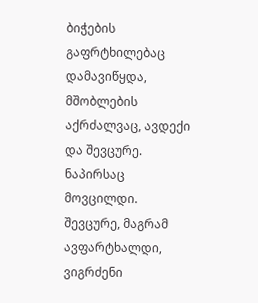ბიჭების გაფრტხილებაც დამავიწყდა, მშობლების აქრძალვაც, ავდექი და შევცურე. ნაპირსაც მოვცილდი. შევცურე, მაგრამ ავფარტხალდი, ვიგრძენი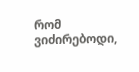რომ ვიძირებოდი,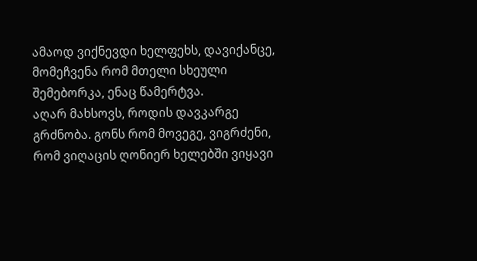ამაოდ ვიქნევდი ხელფეხს, დავიქანცე, მომეჩვენა რომ მთელი სხეული შემებორკა, ენაც წამერტვა.
აღარ მახსოვს, როდის დავკარგე გრძნობა. გონს რომ მოვეგე, ვიგრძენი, რომ ვიღაცის ღონიერ ხელებში ვიყავი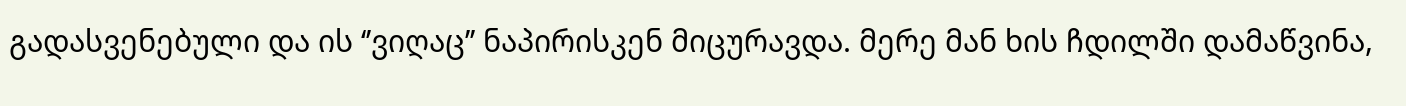გადასვენებული და ის ‘’ვიღაც’’ ნაპირისკენ მიცურავდა. მერე მან ხის ჩდილში დამაწვინა,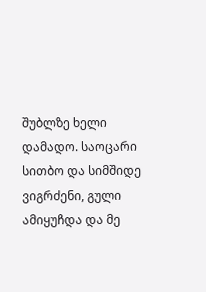შუბლზე ხელი დამადო. საოცარი სითბო და სიმშიდე ვიგრძენი, გული ამიყუჩდა და მე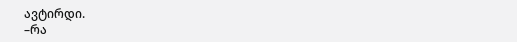ავტირდი.
–რა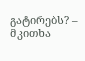გატირებს? – მკითხა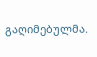გაღიმებულმა.